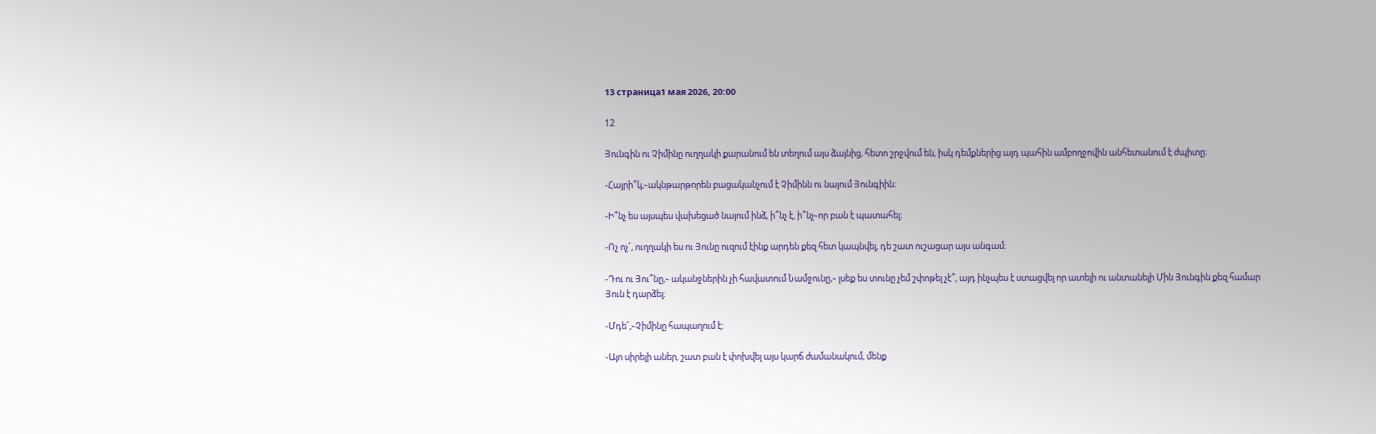13 страница1 мая 2026, 20:00

12

Յունգին ու Չիմինը ուղղակի քարանում են տեղում այս ձայնից, հետո շրջվում են, իսկ դեմքներից այդ պահին ամբողջովին անհետանում է ժպիտը։

-Հայրի՞կ,֊ակնթարթորեն բացականչում է Չիմինն ու նայում Յունգիին։

-Ի՞նչ ես այսպես վախեցած նայում ինձ, ի՞նչ է, ի՞նչ֊որ բան է պատահել։

-Ոչ ոչ՜, ուղղակի ես ու Յունը ուզում էինք արդեն քեզ հետ կապնվել, դե շատ ուշացար այս անգամ։

-Դու ու Յու՞նը,֊ ականջներին չի հավատում Նամջունը,֊ լսեք ես տունը չեմ շփոթել չէ՞, այդ ինչպես է ստացվել որ ատելի ու անտանելի Մին Յունգին քեզ համար Յուն է դարձել։

-Մդե՜,֊Չիմինը հապաղում է։

-Այո սիրելի աներ, շատ բան է փոխվել այս կարճ ժամանակում, մենք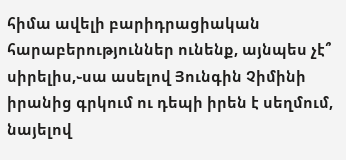հիմա ավելի բարիդրացիական հարաբերություններ ունենք, այնպես չէ՞ սիրելիս,֊սա ասելով Յունգին Չիմինի իրանից գրկում ու դեպի իրեն է սեղմում, նայելով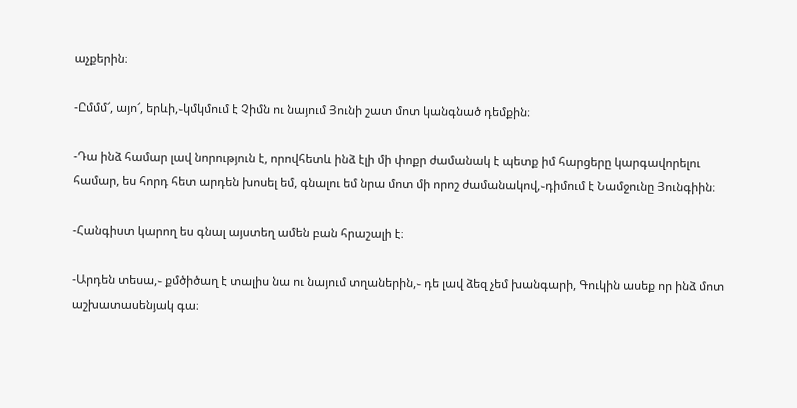աչքերին։

-Ըմմմ՜, այո՜, երևի,֊կմկմում է Չիմն ու նայում Յունի շատ մոտ կանգնած դեմքին։

-Դա ինձ համար լավ նորություն է, որովհետև ինձ էլի մի փոքր ժամանակ է պետք իմ հարցերը կարգավորելու համար, ես հորդ հետ արդեն խոսել եմ, գնալու եմ նրա մոտ մի որոշ ժամանակով,֊դիմում է Նամջունը Յունգիին։

-Հանգիստ կարող ես գնալ այստեղ ամեն բան հրաշալի է։

-Արդեն տեսա,֊ քմծիծաղ է տալիս նա ու նայում տղաներին,֊ դե լավ ձեզ չեմ խանգարի, Գուկին ասեք որ ինձ մոտ աշխատասենյակ գա։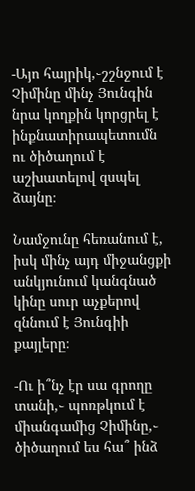-Այո հայրիկ,֊շշնջում է Չիմինը մինչ Յունգին նրա կողքին կորցրել է ինքնատիրապետումն ու ծիծաղում է աշխատելով զսպել ձայնը։

Նամջունը հեռանում է, իսկ մինչ այդ միջանցքի անկյունում կանգնած կինը սուր աչքերով զննում է Յունգիի քայլերը։

-Ու ի՞նչ էր սա գրողը տանի,֊ պոռթկում է միանգամից Չիմինը,֊ ծիծաղում ես հա՞ ինձ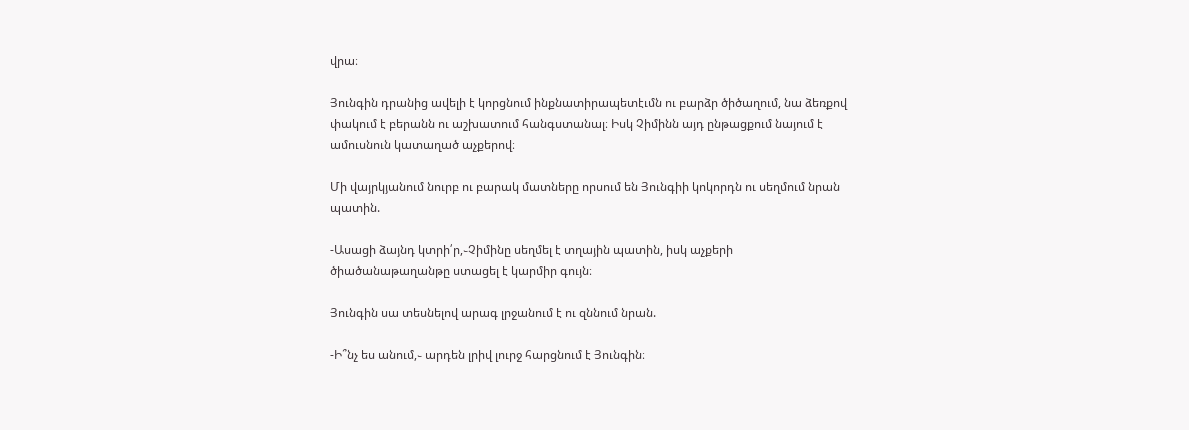վրա։

Յունգին դրանից ավելի է կորցնում ինքնատիրապետէւմն ու բարձր ծիծաղում, նա ձեռքով փակում է բերանն ու աշխատում հանգստանալ։ Իսկ Չիմինն այդ ընթացքում նայում է ամուսնուն կատաղած աչքերով։

Մի վայրկյանում նուրբ ու բարակ մատները որսում են Յունգիի կոկորդն ու սեղմում նրան պատին.

-Ասացի ձայնդ կտրի՛ր,֊Չիմինը սեղմել է տղային պատին, իսկ աչքերի ծիածանաթաղանթը ստացել է կարմիր գույն։

Յունգին սա տեսնելով արագ լրջանում է ու զննում նրան.

-Ի՞նչ ես անում,֊ արդեն լրիվ լուրջ հարցնում է Յունգին։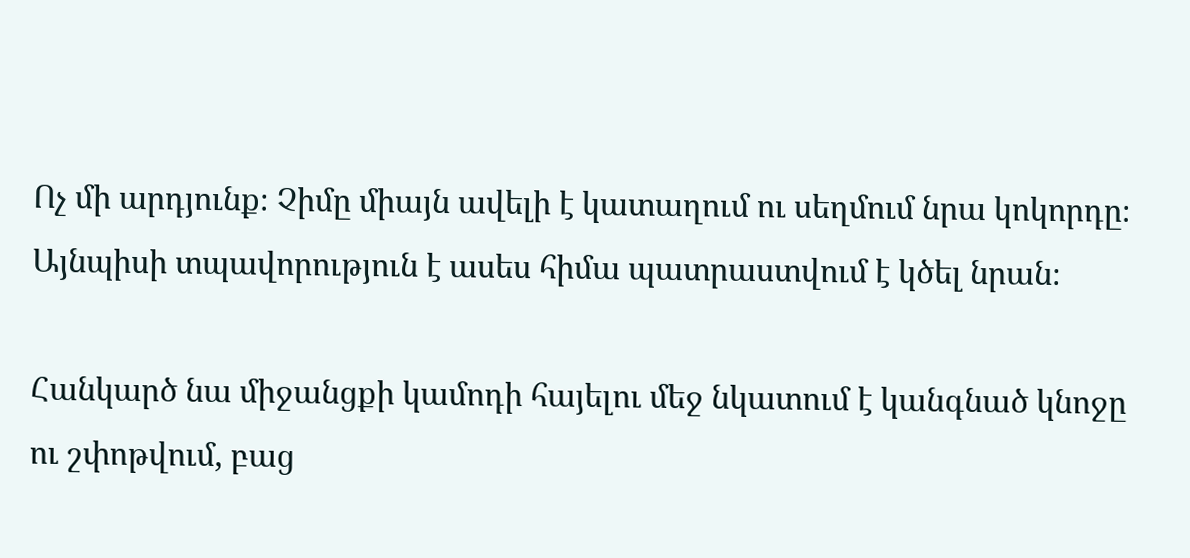Ոչ մի արդյունք։ Չիմը միայն ավելի է կատաղում ու սեղմում նրա կոկորդը։ Այնպիսի տպավորություն է ասես հիմա պատրաստվում է կծել նրան։

Հանկարծ նա միջանցքի կամոդի հայելու մեջ նկատում է կանգնած կնոջը ու շփոթվում, բաց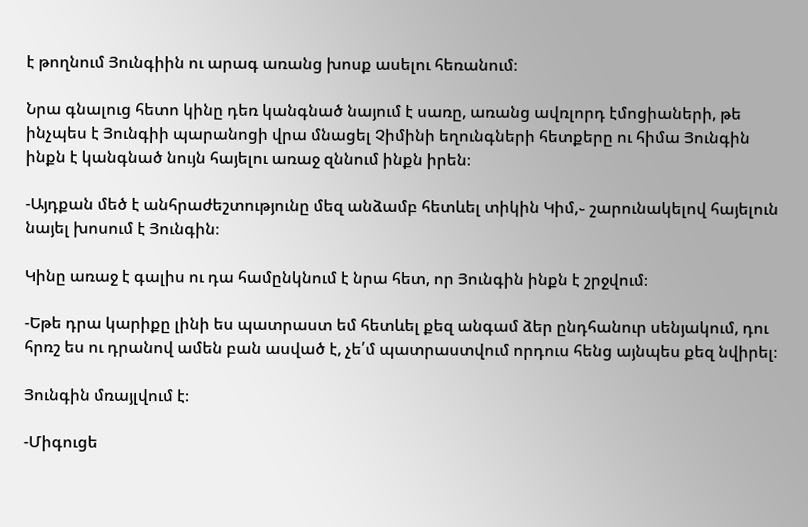է թողնում Յունգիին ու արագ առանց խոսք ասելու հեռանում։

Նրա գնալուց հետո կինը դեռ կանգնած նայում է սառը, առանց ավռլորդ էմոցիաների, թե ինչպես է Յունգիի պարանոցի վրա մնացել Չիմինի եղունգների հետքերը ու հիմա Յունգին ինքն է կանգնած նույն հայելու առաջ զննում ինքն իրեն։

-Այդքան մեծ է անհրաժեշտությունը մեզ անձամբ հետևել տիկին Կիմ,֊ շարունակելով հայելուն նայել խոսում է Յունգին։

Կինը առաջ է գալիս ու դա համընկնում է նրա հետ, որ Յունգին ինքն է շրջվում։

-Եթե դրա կարիքը լինի ես պատրաստ եմ հետևել քեզ անգամ ձեր ընդհանուր սենյակում, դու հրռշ ես ու դրանով ամեն բան ասված է, չե՛մ պատրաստվում որդուս հենց այնպես քեզ նվիրել։

Յունգին մռայլվում է։

-Միգուցե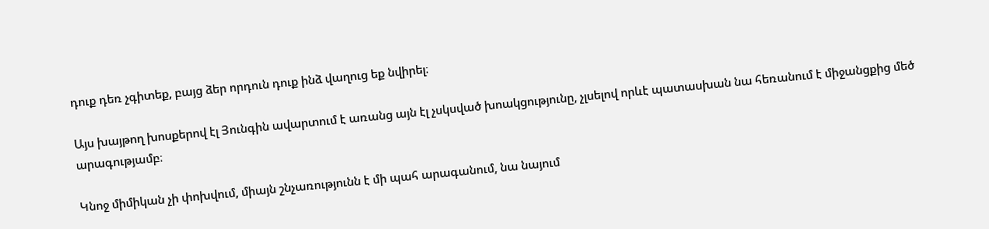դուք դեռ չգիտեք, բայց ձեր որդուն դուք ինձ վաղուց եք նվիրել։

Այս խայթող խոսքերով էլ Յունգին ավարտում է առանց այն էլ չսկսված խոակցությունը, չլսելով որևէ պատասխան նա հեռանում է միջանցքից մեծ արագությամբ։

Կնոջ միմիկան չի փոխվում, միայն շնչառությունն է մի պահ արագանում, նա նայում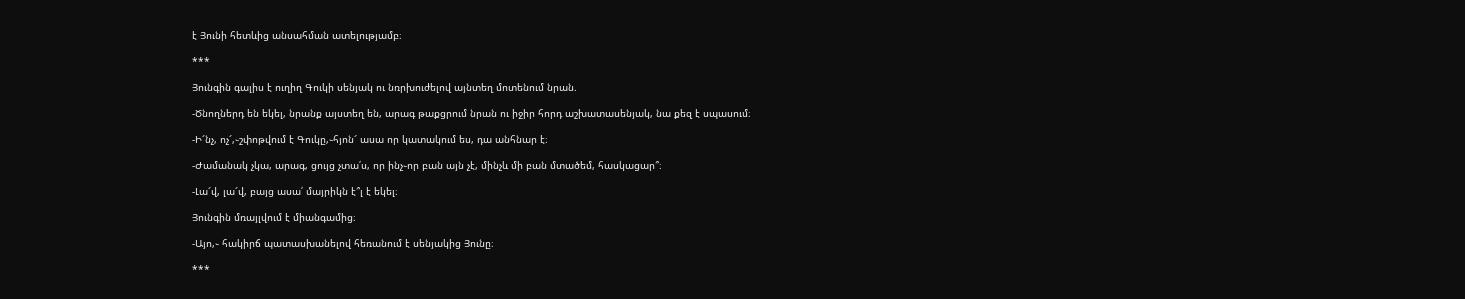է Յունի հետևից անսահման ատելությամբ։

***

Յունգին գալիս է ուղիղ Գուկի սենյակ ու նռրխուժելով այնտեղ մոտենում նրան.

-Ծնողներդ են եկել, նրանք այստեղ են, արագ թաքցրում նրան ու իջիր հորդ աշխատասենյակ, նա քեզ է սպասում։

-Ի՜նչ, ոչ՜,֊շփոթվում է Գուկը,֊հյոն՜ ասա որ կատակում ես, դա անհնար է։

-Ժամանակ չկա, արագ, ցույց չտա՛ս, որ ինչ֊որ բան այն չէ, մինչև մի բան մտածեմ, հասկացար՞։

-Լա՜վ, լա՜վ, բայց ասա՛ մայրիկն է՞լ է եկել։

Յունգին մռայլվում է միանգամից։

-Այո,֊ հակիրճ պատասխանելով հեռանում է սենյակից Յունը։

***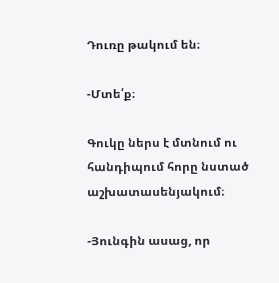Դուռը թակում են։

-Մտե՛ք։

Գուկը ներս է մտնում ու հանդիպում հորը նստած աշխատասենյակում։

-Յունգին ասաց, որ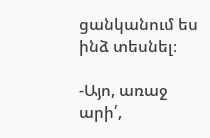ցանկանում ես ինձ տեսնել։

-Այո, առաջ արի՛,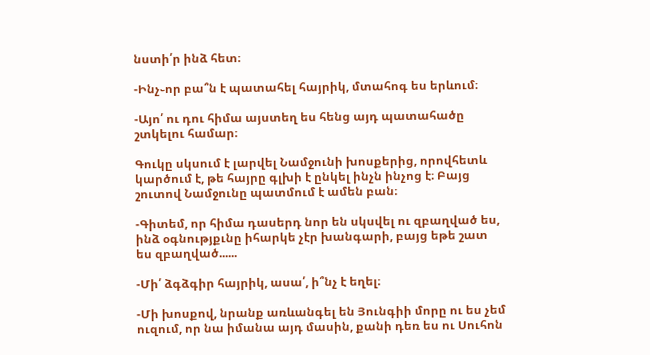նստի՛ր ինձ հետ։

-Ինչ֊որ բա՞ն է պատահել հայրիկ, մտահոգ ես երևում։

-Այո՛ ու դու հիմա այստեղ ես հենց այդ պատահածը շտկելու համար։

Գուկը սկսում է լարվել Նամջունի խոսքերից, որովհետև կարծում է, թե հայրը գլխի է ընկել ինչն ինչոց է։ Բայց շուտով Նամջունը պատմում է ամեն բան։

-Գիտեմ, որ հիմա դասերդ նոր են սկսվել ու զբաղված ես, ինձ օգնությքւնը իհարկե չէր խանգարի, բայց եթե շատ ես զբաղված......

-Մի՛ ձգձգիր հայրիկ, ասա՛, ի՞նչ է եղել։

-Մի խոսքով, նրանք առևանգել են Յունգիի մորը ու ես չեմ ուզում, որ նա իմանա այդ մասին, քանի դեռ ես ու Սուհոն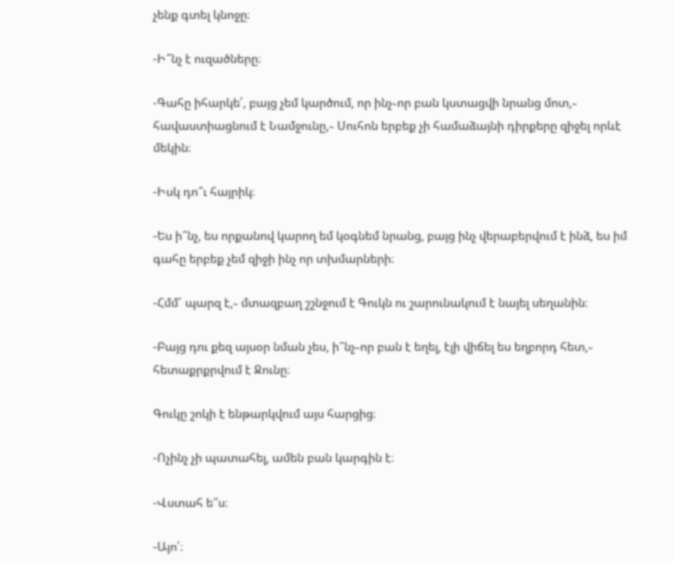չենք գտել կնոջը։

-Ի՞նչ է ուզածները։

-Գահը իհարկե՛, բայց չեմ կարծում, որ ինչ֊որ բան կստացվի նրանց մոտ,֊ հավաստիացնում է Նամջունը,֊ Սուհոն երբեք չի համաձայնի դիրքերը զիջել որևէ մեկին։

-Իսկ դո՞ւ հայրիկ։

-Ես ի՞նչ, ես որքանով կարող եմ կօգնեմ նրանց, բայց ինչ վերաբերվում է ինձ, ես իմ գահը երբեք չեմ զիջի ինչ որ տխմարների։

-Հմմ՜ պարզ է,֊ մտազբաղ շշնջում է Գուկն ու շարունակում է նայել սեղանին։

-Բայց դու քեզ այսօր նման չես, ի՞նչ֊որ բան է եղել, էլի վիճել ես եղբորդ հետ,֊ հետաքրքրվում է Ջունը։

Գուկը շոկի է ենթարկվում այս հարցից։

-Ոչինչ չի պատահել, ամեն բան կարգին է։

-Վստահ ե՞ս։

-Այո՛։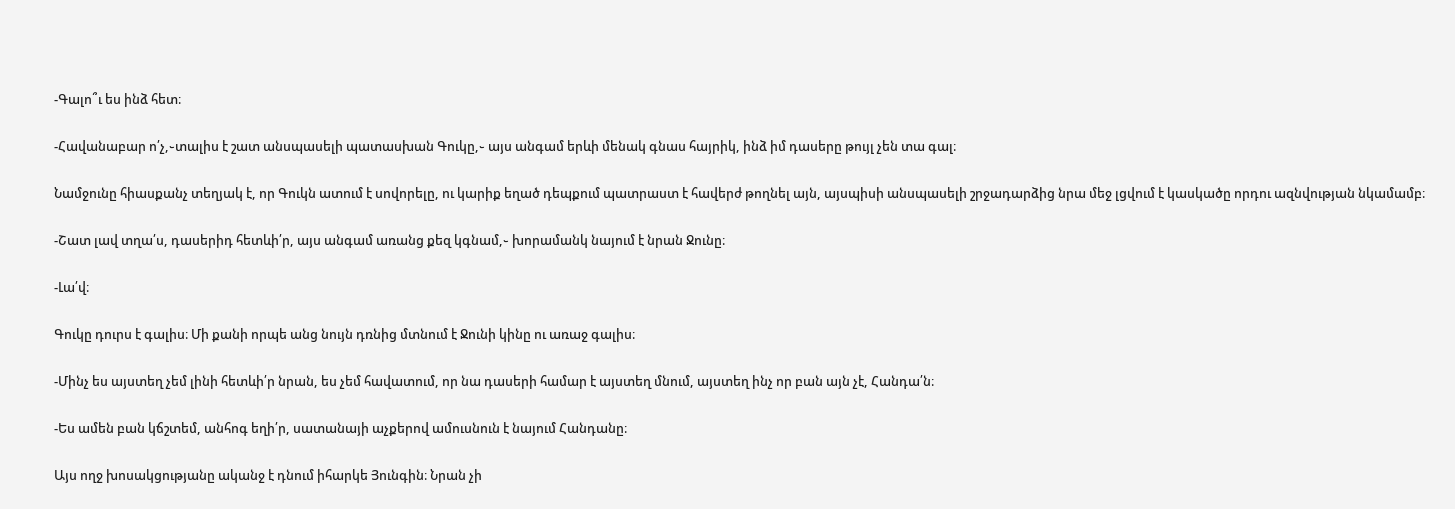-Գալո՞ւ ես ինձ հետ։

-Հավանաբար ո՛չ,֊տալիս է շատ անսպասելի պատասխան Գուկը,֊ այս անգամ երևի մենակ գնաս հայրիկ, ինձ իմ դասերը թույլ չեն տա գալ։

Նամջունը հիասքանչ տեղյակ է, որ Գուկն ատում է սովորելը, ու կարիք եղած դեպքում պատրաստ է հավերժ թողնել այն, այսպիսի անսպասելի շրջադարձից նրա մեջ լցվում է կասկածը որդու ազնվության նկամամբ։

-Շատ լավ տղա՛ս, դասերիդ հետևի՛ր, այս անգամ առանց քեզ կգնամ,֊ խորամանկ նայում է նրան Ջունը։

-Լա՛վ։

Գուկը դուրս է գալիս։ Մի քանի որպե անց նույն դռնից մտնում է Ջունի կինը ու առաջ գալիս։

-Մինչ ես այստեղ չեմ լինի հետևի՛ր նրան, ես չեմ հավատում, որ նա դասերի համար է այստեղ մնում, այստեղ ինչ որ բան այն չէ, Հանդա՛ն։

-Ես ամեն բան կճշտեմ, անհոգ եղի՛ր, սատանայի աչքերով ամուսնուն է նայում Հանդանը։

Այս ողջ խոսակցությանը ականջ է դնում իհարկե Յունգին։ Նրան չի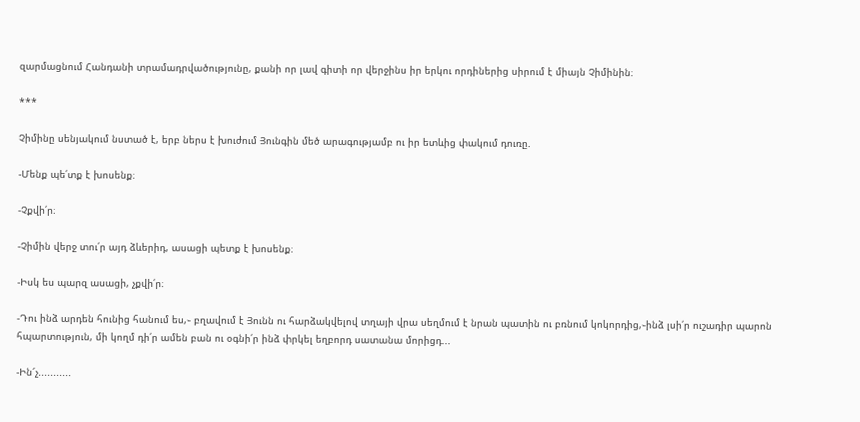զարմացնում Հանդանի տրամադրվածությունը, քանի որ լավ գիտի որ վերջինս իր երկու որդիներից սիրում է միայն Չիմինին։

***

Չիմինը սենյակում նստած է, երբ ներս է խուժում Յունգին մեծ արագությամբ ու իր ետևից փակում դուռը.

-Մենք պե՛տք է խոսենք։

-Չքվի՛ր։

-Չիմին վերջ տու՛ր այդ ձևերիդ, ասացի պետք է խոսենք։

-Իսկ ես պարզ ասացի, չքվի՛ր։

-Դու ինձ արդեն հունից հանում ես,֊ բղավում է Յունն ու հարձակվելով տղայի վրա սեղմում է նրան պատին ու բռնում կոկորդից,֊ինձ լսի՛ր ուշադիր պարոն հպարտություն, մի կողմ դի՛ր ամեն բան ու օգնի՛ր ինձ փրկել եղբորդ սատանա մորիցդ...

-Ին՜չ...........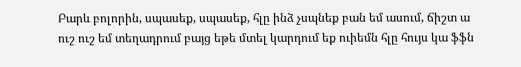Բարև բոլորին, սպասեք, սպասեք, հլը ինձ չսպնեք բան եմ ասում, ճիշտ ա ուշ ուշ եմ տեղադրում բայց եթե մտել կարդում եք ուիեմն հլը հույս կա ֆֆն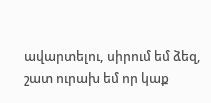ավարտելու, սիրում եմ ձեզ, շատ ուրախ եմ որ կաք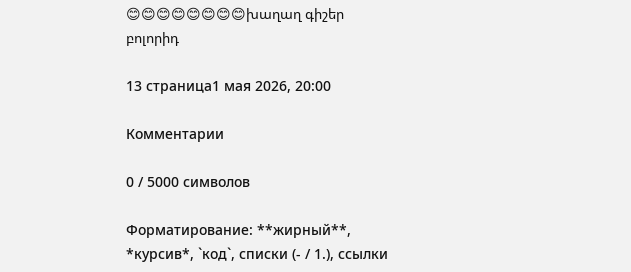😊😊😊😊😊😊😊😊խաղաղ գիշեր բոլորիդ

13 страница1 мая 2026, 20:00

Комментарии

0 / 5000 символов

Форматирование: **жирный**, *курсив*, `код`, списки (- / 1.), ссылки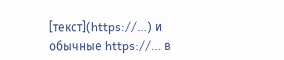[текст](https://…) и обычные https://… в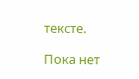тексте.

Пока нет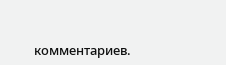комментариев.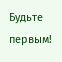Будьте первым!